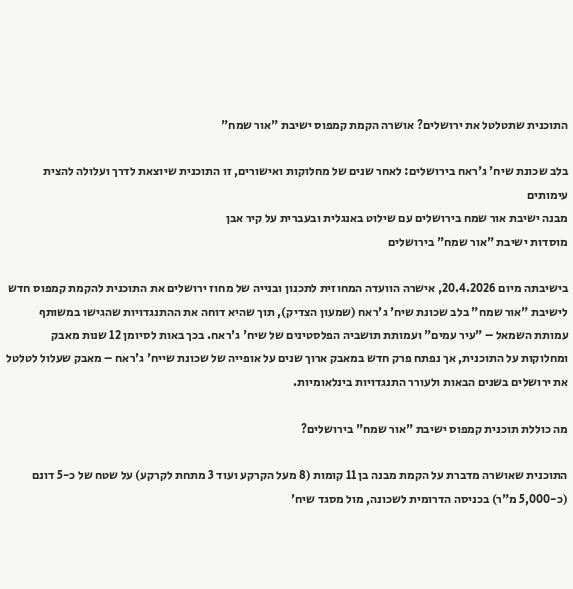התוכנית שתטלטל את ירושלים? אושרה הקמת קמפוס ישיבת "אור שמח"

בלב שכונת שיח' ג'ראח בירושלים: לאחר שנים של מחלוקות ואישורים, זו התוכנית שיוצאת לדרך ועלולה להצית עימותים
מבנה ישיבת אור שמח בירושלים עם שילוט באנגלית ובעברית על קיר אבן
מוסדות ישיבת "אור שמח" בירושלים

בישיבתה מיום 20.4.2026, אישרה הוועדה המחוזית לתכנון ובנייה של מחוז ירושלים את התוכנית להקמת קמפוס חדש לישיבת "אור שמח" בלב שכונת שיח' ג'ראח (שמעון הצדיק), תוך שהיא דוחה את ההתנגדויות שהגישו במשותף עמותת השמאל – "עיר עמים" ועמותת תושביה הפלסטינים של שיח' ג'ראח. בכך באות לסיומן 12 שנות מאבק ומחלוקות על התוכנית, אך נפתח פרק חדש במאבק ארוך שנים על אופייה של שכונת שייח' ג'ראח – מאבק שעלול לטלטל את ירושלים בשנים הבאות ולעורר התנגדויות בינלאומיות.

מה כוללת תוכנית קמפוס ישיבת "אור שמח" בירושלים?

התוכנית שאושרה מדברת על הקמת מבנה בן 11 קומות (8 מעל הקרקע ועוד 3 מתחת לקרקע) על שטח של כ-5 דונם (כ-5,000 מ"ר) בכניסה הדרומית לשכונה, מול מסגד שיח'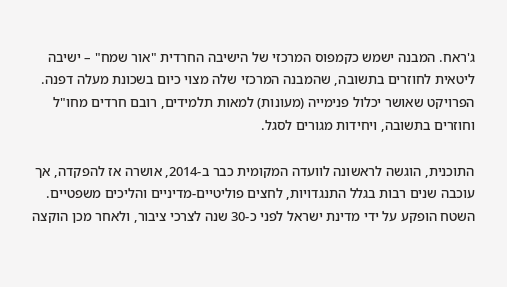ג'ראח. המבנה ישמש כקמפוס המרכזי של הישיבה החרדית "אור שמח" – ישיבה ליטאית לחוזרים בתשובה, שהמבנה המרכזי שלה מצוי כיום בשכונת מעלה דפנה. הפרויקט שאושר יכלול פנימייה (מעונות) למאות תלמידים, רובם חרדים מחו"ל וחוזרים בתשובה, ויחידות מגורים לסגל.

התוכנית, הוגשה לראשונה לוועדה המקומית כבר ב-2014, אושרה אז להפקדה, אך עוכבה שנים רבות בגלל התנגדויות, לחצים פוליטיים-מדיניים והליכים משפטיים. השטח הופקע על ידי מדינת ישראל לפני כ-30 שנה לצרכי ציבור, ולאחר מכן הוקצה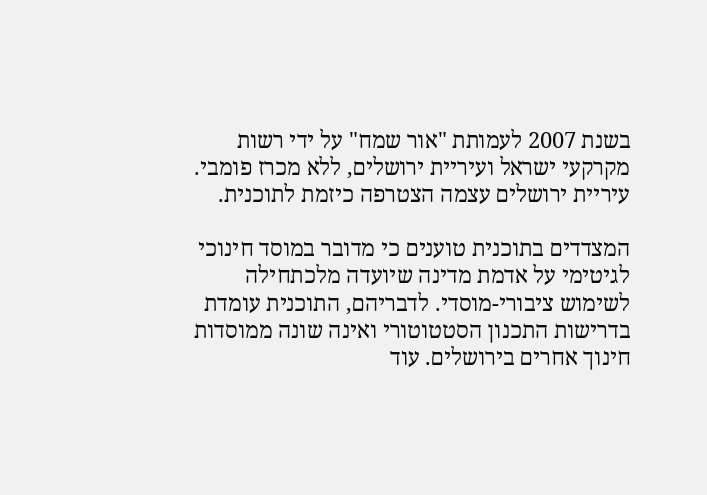בשנת 2007 לעמותת "אור שמח" על ידי רשות מקרקעי ישראל ועיריית ירושלים, ללא מכרז פומבי. עיריית ירושלים עצמה הצטרפה כיזמת לתוכנית.

המצדדים בתוכנית טוענים כי מדובר במוסד חינוכי לגיטימי על אדמת מדינה שיועדה מלכתחילה לשימוש ציבורי-מוסדי. לדבריהם, התוכנית עומדת בדרישות התכנון הסטטוטורי ואינה שונה ממוסדות חינוך אחרים בירושלים. עוד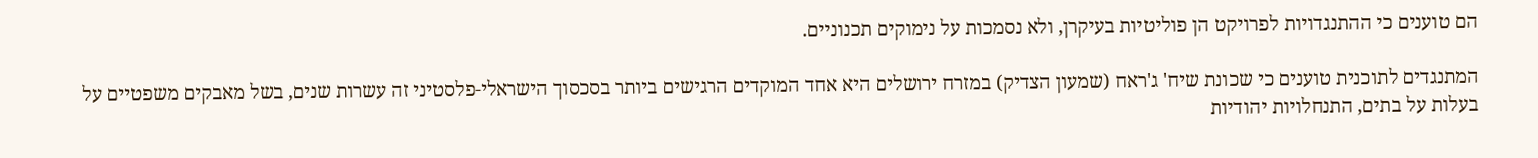הם טוענים כי ההתנגדויות לפרויקט הן פוליטיות בעיקרן, ולא נסמכות על נימוקים תכנוניים.

המתנגדים לתוכנית טוענים כי שכונת שיח' ג'ראח (שמעון הצדיק) במזרח ירושלים היא אחד המוקדים הרגישים ביותר בסכסוך הישראלי-פלסטיני זה עשרות שנים, בשל מאבקים משפטיים על בעלות על בתים, התנחלויות יהודיות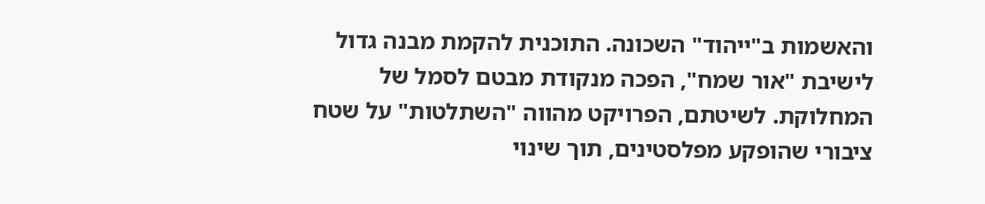והאשמות ב"ייהוד" השכונה. התוכנית להקמת מבנה גדול לישיבת "אור שמח", הפכה מנקודת מבטם לסמל של המחלוקת. לשיטתם, הפרויקט מהווה "השתלטות" על שטח ציבורי שהופקע מפלסטינים, תוך שינוי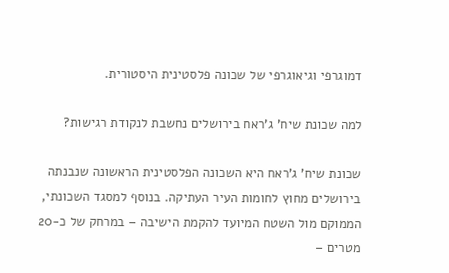דמוגרפי וגיאוגרפי של שכונה פלסטינית היסטורית.

למה שכונת שיח' ג'ראח בירושלים נחשבת לנקודת רגישות?

שכונת שיח' ג'ראח היא השכונה הפלסטינית הראשונה שנבנתה בירושלים מחוץ לחומות העיר העתיקה. בנוסף למסגד השכונתי, הממוקם מול השטח המיועד להקמת הישיבה – במרחק של כ-20 מטרים –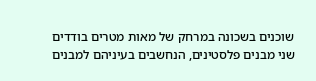שוכנים בשכונה במרחק של מאות מטרים בודדים שני מבנים פלסטינים, הנחשבים בעיניהם למבנים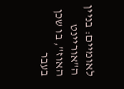לאומיים: בניין ה"אוריינט האוז", בו שכן בעבר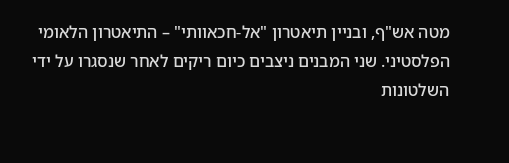מטה אש"ף, ובניין תיאטרון "אל-חכאוותי" – התיאטרון הלאומי הפלסטיני. שני המבנים ניצבים כיום ריקים לאחר שנסגרו על ידי השלטונות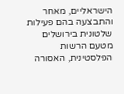הישראליים, מאחר והתבצעה בהם פעילות שלטונית בירושלים מטעם הרשות הפלסטינית, האסורה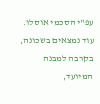עפ"י הסכמי אוסלו. עוד נמצאים בשכונה, בקרבה למבנה המיועד,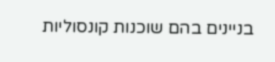בניינים בהם שוכנות קונסוליות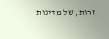זרות, של מדינות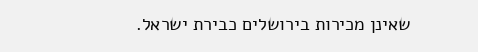שאינן מכירות בירושלים כבירת ישראל.